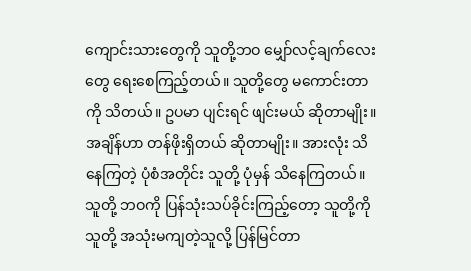ကျောင်းသားတွေကို သူတို့ဘဝ မျှော်လင့်ချက်လေးတွေ ရေးစေကြည့်တယ်။ သူတို့တွေ မကောင်းတာကို သိတယ်။ ဥပမာ ပျင်းရင် ဖျင်းမယ် ဆိုတာမျိုး။ အချိန်ဟာ တန်ဖိုးရှိတယ် ဆိုတာမျိုး။ အားလုံး သိနေကြတဲ့ ပုံစံအတိုင်း သူတို့ ပုံမှန် သိနေကြတယ်။ သူတို့ ဘဝကို ပြန်သုံးသပ်ခိုင်းကြည့်တော့ သူတို့ကို သူတို့ အသုံးမကျတဲ့သူလို့ ပြန်မြင်တာ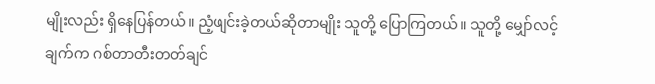မျိုးလည်း ရှိနေပြန်တယ်။ ညံ့ဖျင်းခဲ့တယ်ဆိုတာမျိုး သူတို့ ပြောကြတယ်။ သူတို့ မျှော်လင့်ချက်က ဂစ်တာတီးတတ်ချင်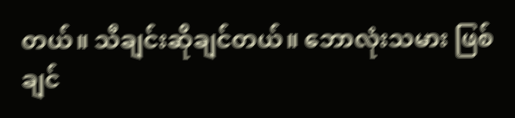တယ်။ သီချင်းဆိုချင်တယ်။ ဘောလုံးသမား ဖြစ်ချင်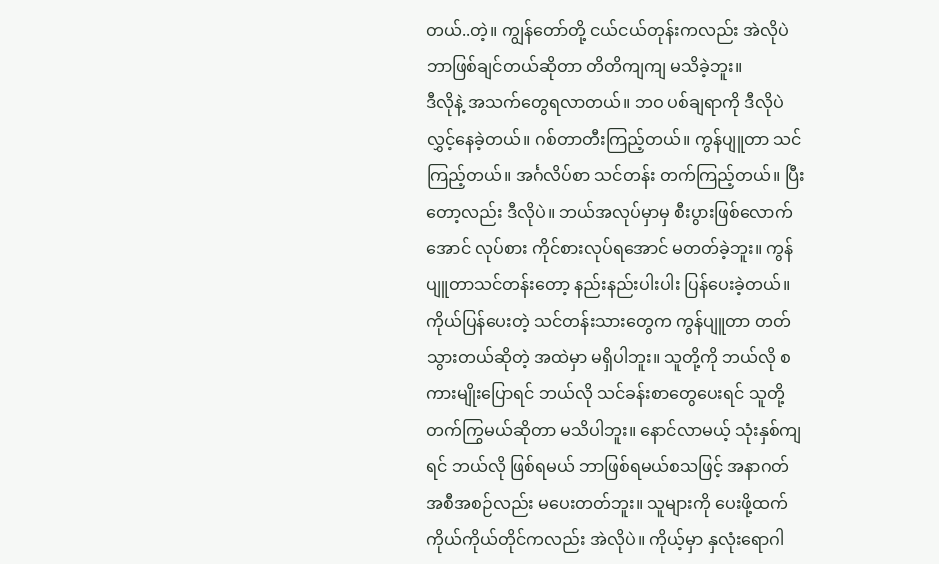တယ်..တဲ့။ ကျွန်တော်တို့ ငယ်ငယ်တုန်းကလည်း အဲလိုပဲ ဘာဖြစ်ချင်တယ်ဆိုတာ တိတိကျကျ မသိခဲ့ဘူး။
ဒီလိုနဲ့ အသက်တွေရလာတယ်။ ဘဝ ပစ်ချရာကို ဒီလိုပဲ လွှင့်နေခဲ့တယ်။ ဂစ်တာတီးကြည့်တယ်။ ကွန်ပျူတာ သင်ကြည့်တယ်။ အင်္ဂလိပ်စာ သင်တန်း တက်ကြည့်တယ်။ ပြီးတော့လည်း ဒီလိုပဲ။ ဘယ်အလုပ်မှာမှ စီးပွားဖြစ်လောက်အောင် လုပ်စား ကိုင်စားလုပ်ရအောင် မတတ်ခဲ့ဘူး။ ကွန်ပျူတာသင်တန်းတော့ နည်းနည်းပါးပါး ပြန်ပေးခဲ့တယ်။ ကိုယ်ပြန်ပေးတဲ့ သင်တန်းသားတွေက ကွန်ပျူတာ တတ်သွားတယ်ဆိုတဲ့ အထဲမှာ မရှိပါဘူး။ သူတို့ကို ဘယ်လို စကားမျိုးပြောရင် ဘယ်လို သင်ခန်းစာတွေပေးရင် သူတို့ တက်ကြွမယ်ဆိုတာ မသိပါဘူး။ နောင်လာမယ့် သုံးနှစ်ကျရင် ဘယ်လို ဖြစ်ရမယ် ဘာဖြစ်ရမယ်စသဖြင့် အနာဂတ် အစီအစဉ်လည်း မပေးတတ်ဘူး။ သူများကို ပေးဖို့ထက် ကိုယ်ကိုယ်တိုင်ကလည်း အဲလိုပဲ။ ကိုယ့်မှာ နှလုံးရောဂါ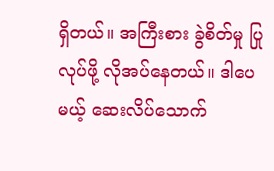ရှိတယ်။ အကြီးစား ခွဲစိတ်မှု ပြုလုပ်ဖို့ လိုအပ်နေတယ်။ ဒါပေမယ့် ဆေးလိပ်သောက်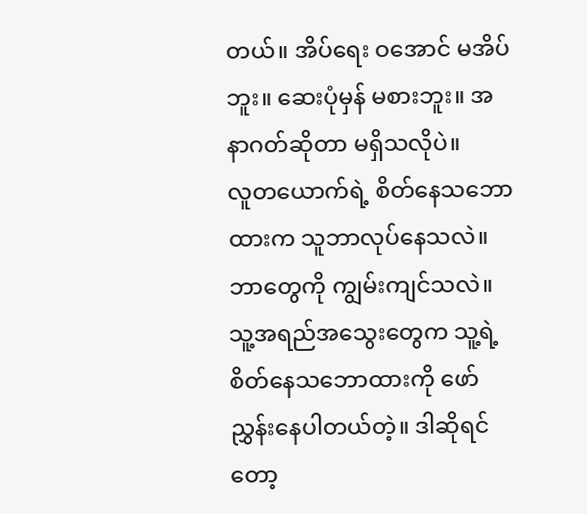တယ်။ အိပ်ရေး ဝအောင် မအိပ်ဘူး။ ဆေးပုံမှန် မစားဘူး။ အနာဂတ်ဆိုတာ မရှိသလိုပဲ။
လူတယောက်ရဲ့ စိတ်နေသဘောထားက သူဘာလုပ်နေသလဲ။ ဘာတွေကို ကျွမ်းကျင်သလဲ။ သူ့အရည်အသွေးတွေက သူ့ရဲ့ စိတ်နေသဘောထားကို ဖော်ညွှန်းနေပါတယ်တဲ့။ ဒါဆိုရင်တော့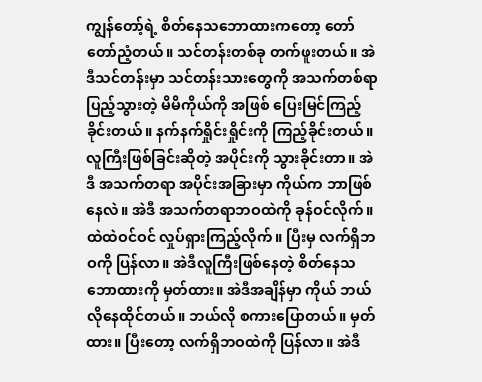ကျွန်တော့်ရဲ့ စိတ်နေသဘောထားကတော့ တော်တော်ညံ့တယ်။ သင်တန်းတစ်ခု တက်ဖူးတယ်။ အဲဒီသင်တန်းမှာ သင်တန်းသားတွေကို အသက်တစ်ရာပြည့်သွားတဲ့ မိမိကိုယ်ကို အဖြစ် ပြေးမြင်ကြည့်ခိုင်းတယ်။ နက်နက်ရှိုင်းရှိုင်းကို ကြည့်ခိုင်းတယ်။ လူကြီးဖြစ်ခြင်းဆိုတဲ့ အပိုင်းကို သွားခိုင်းတာ။ အဲဒီ အသက်တရာ အပိုင်းအခြားမှာ ကိုယ်က ဘာဖြစ်နေလဲ။ အဲဒီ အသက်တရာဘဝထဲကို ခုန်ဝင်လိုက်။ ထဲထဲဝင်ဝင် လှုပ်ရှားကြည့်လိုက်။ ပြီးမှ လက်ရှိဘဝကို ပြန်လာ။ အဲဒီလူကြီးဖြစ်နေတဲ့ စိတ်နေသဘောထားကို မှတ်ထား။ အဲဒီအချိန်မှာ ကိုယ် ဘယ်လိုနေထိုင်တယ်။ ဘယ်လို စကားပြောတယ်။ မှတ်ထား။ ပြီးတော့ လက်ရှိဘဝထဲကို ပြန်လာ။ အဲဒီ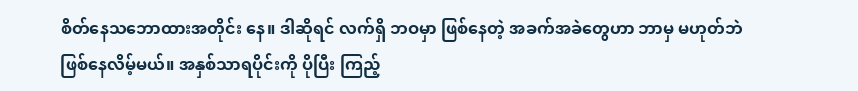စိတ်နေသဘောထားအတိုင်း နေ။ ဒါဆိုရင် လက်ရှိ ဘဝမှာ ဖြစ်နေတဲ့ အခက်အခဲတွေဟာ ဘာမှ မဟုတ်ဘဲ ဖြစ်နေလိမ့်မယ်။ အနှစ်သာရပိုင်းကို ပိုပြီး ကြည့်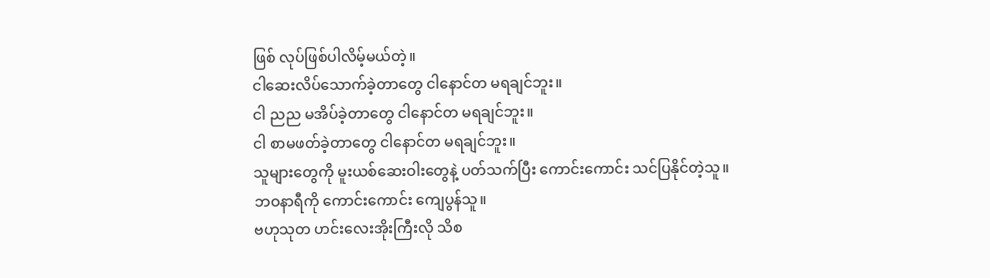ဖြစ် လုပ်ဖြစ်ပါလိမ့်မယ်တဲ့။
ငါဆေးလိပ်သောက်ခဲ့တာတွေ ငါနောင်တ မရချင်ဘူး။
ငါ ညည မအိပ်ခဲ့တာတွေ ငါနောင်တ မရချင်ဘူး။
ငါ စာမဖတ်ခဲ့တာတွေ ငါနောင်တ မရချင်ဘူး။
သူများတွေကို မူးယစ်ဆေးဝါးတွေနဲ့ ပတ်သက်ပြီး ကောင်းကောင်း သင်ပြနိုင်တဲ့သူ။
ဘဝနာရီကို ကောင်းကောင်း ကျေပွန်သူ။
ဗဟုသုတ ဟင်းလေးအိုးကြီးလို သိစ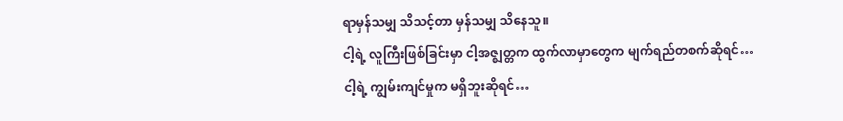ရာမှန်သမျှ သိသင့်တာ မှန်သမျှ သိနေသူ။
ငါ့ရဲ့ လူကြီးဖြစ်ခြင်းမှာ ငါ့အဇ္ဈတ္တက ထွက်လာမှာတွေက မျက်ရည်တစက်ဆိုရင်…
ငါ့ရဲ့ ကျွမ်းကျင်မှုက မရှိဘူးဆိုရင်…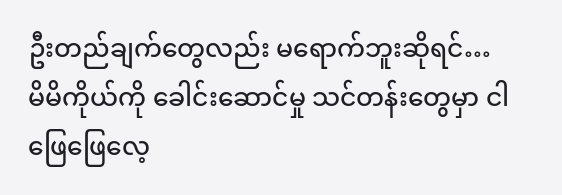ဦးတည်ချက်တွေလည်း မရောက်ဘူးဆိုရင်…
မိမိကိုယ်ကို ခေါင်းဆောင်မှု သင်တန်းတွေမှာ ငါဖြေဖြေလေ့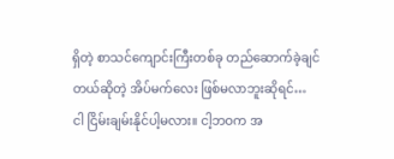ရှိတဲ့ စာသင်ကျောင်းကြီးတစ်ခု တည်ဆောက်ခဲ့ချင်တယ်ဆိုတဲ့ အိပ်မက်လေး ဖြစ်မလာဘူးဆိုရင်…
ငါ ငြိမ်းချမ်းနိုင်ပါ့မလား။ ငါ့ဘဝက အ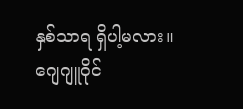နှစ်သာရ ရှိပါ့မလား။
ဂျေဂျူဝိုင်